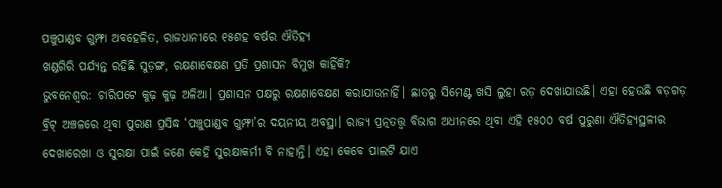ପଞ୍ଚୁପାଣ୍ଡବ ଗୁମ୍ଫା ଅବହେଳିତ, ରାଜଧାନୀରେ ୧୫ଶହ ବର୍ଷର ଐତିହ୍ୟ
ଖଣ୍ଡଗିରି ପର୍ଯ୍ୟନ୍ତ ରହିଛି ସୁଡ଼ଙ୍ଗ, ରକ୍ଷଣାବେକ୍ଷଣ ପ୍ରତି ପ୍ରଶାସନ ବିମୁଖ କାହିଁକି?
ଭୁବନେଶ୍ବର: ଚାରିପଟେ କୁଢ଼ କୁଢ଼ ଅଳିଆ। ପ୍ରଶାସନ ପକ୍ଷରୁ ରକ୍ଷଣାବେକ୍ଷଣ କରାଯାଉନାହିଁ। ଛାତରୁ ସିମେଣ୍ଟ ଖସି ଲୁହା ରଡ଼ ଦେଖାଯାଉଛି। ଏହା ହେଉଛି ବଡ଼ଗଡ଼ ବ୍ରିଟ୍ ଅଞ୍ଚଳରେ ଥିବା ପୁରାଣ ପ୍ରସିଦ୍ଧ ‘ପଞ୍ଚୁପାଣ୍ଡବ ଗୁମ୍ଫା’ର ଦୟନୀୟ ଅବସ୍ଥା। ରାଜ୍ୟ ପ୍ରତ୍ନତତ୍ତ୍ବ ବିଭାଗ ଅଧୀନରେ ଥିବା ଏହି ୧୫୦୦ ବର୍ଷ ପୁରୁଣା ଐତିହ୍ୟସ୍ଥଳୀର ଦେଖାରେଖା ଓ ସୁରକ୍ଷା ପାଇଁ ଜଣେ କେହି ସୁରକ୍ଷାକର୍ମୀ ବି ନାହାନ୍ତି। ଏହା କେବେ ପାଲଟି ଯାଏ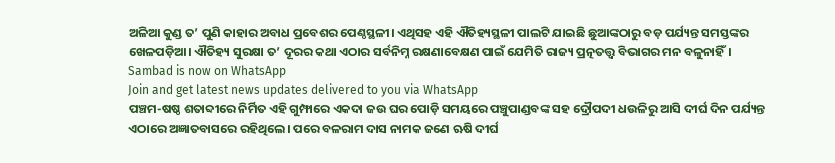ଅଳିଆ କୁଣ୍ଡ ତ’ ପୁଣି କାହାର ଅବାଧ ପ୍ରବେଶର ପେଣ୍ଠସ୍ଥଳୀ। ଏଥିସହ ଏହି ଐତିହ୍ୟସ୍ଥଳୀ ପାଲଟି ଯାଇଛି ଛୁଆଙ୍କଠାରୁ ବଡ଼ ପର୍ଯ୍ୟନ୍ତ ସମସ୍ତଙ୍କର ଖେଳପଡ଼ିଆ। ଐତିହ୍ୟ ସୁରକ୍ଷା ତ’ ଦୂରର କଥା ଏଠାର ସର୍ବନିମ୍ନ ରକ୍ଷଣାବେକ୍ଷଣ ପାଇଁ ଯେମିତି ରାଜ୍ୟ ପ୍ରତ୍ନତତ୍ତ୍ବ ବିଭାଗର ମନ ବଳୁନାହିଁ।
Sambad is now on WhatsApp
Join and get latest news updates delivered to you via WhatsApp
ପଞ୍ଚମ-ଷଷ୍ଠ ଶତାବ୍ଦୀରେ ନିର୍ମିତ ଏହି ଗୁମ୍ଫାରେ ଏକଦା ଜଉ ଘର ପୋଡ଼ି ସମୟରେ ପଞ୍ଚୁପାଣ୍ଡବଙ୍କ ସହ ଦ୍ରୌପଦୀ ଧଉଳିରୁ ଆସି ଦୀର୍ଘ ଦିନ ପର୍ଯ୍ୟନ୍ତ ଏଠାରେ ଅଜ୍ଞାତବାସରେ ରହିଥିଲେ। ପରେ ବଳରାମ ଦାସ ନାମକ ଜଣେ ଋଷି ଦୀର୍ଘ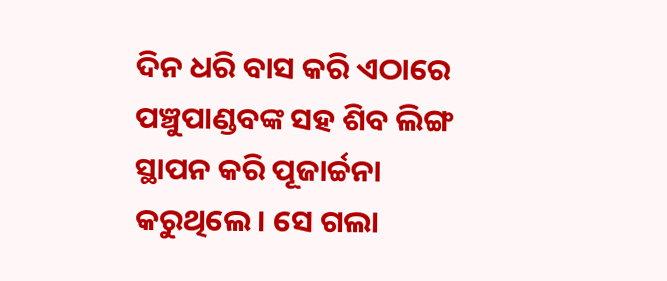ଦିନ ଧରି ବାସ କରି ଏଠାରେ ପଞ୍ଚୁପାଣ୍ଡବଙ୍କ ସହ ଶିବ ଲିଙ୍ଗ ସ୍ଥାପନ କରି ପୂଜାର୍ଚ୍ଚନା କରୁଥିଲେ। ସେ ଗଲା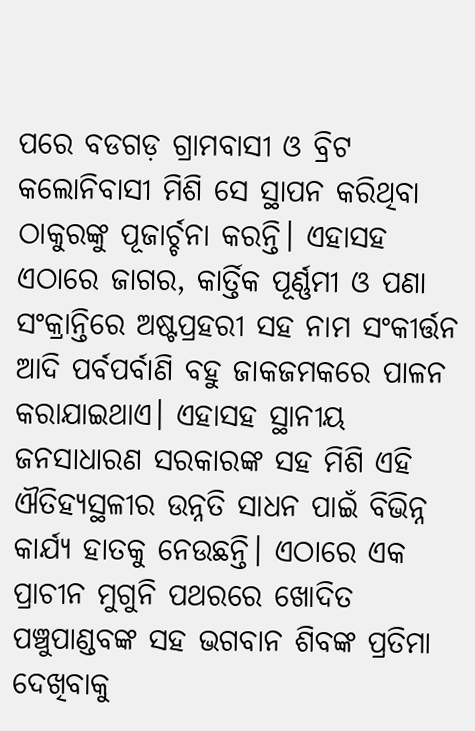ପରେ ବଡଗଡ଼ ଗ୍ରାମବାସୀ ଓ ବ୍ରିଟ କଲୋନିବାସୀ ମିଶି ସେ ସ୍ଥାପନ କରିଥିବା ଠାକୁରଙ୍କୁ ପୂଜାର୍ଚ୍ଚନା କରନ୍ତି। ଏହାସହ ଏଠାରେ ଜାଗର, କାର୍ତ୍ତିକ ପୂର୍ଣ୍ଣମୀ ଓ ପଣା ସଂକ୍ରାନ୍ତିରେ ଅଷ୍ଟପ୍ରହରୀ ସହ ନାମ ସଂକୀର୍ତ୍ତନ ଆଦି ପର୍ବପର୍ବାଣି ବହୁ ଜାକଜମକରେ ପାଳନ କରାଯାଇଥାଏ। ଏହାସହ ସ୍ଥାନୀୟ ଜନସାଧାରଣ ସରକାରଙ୍କ ସହ ମିଶି ଏହି ଐତିହ୍ୟସ୍ଥଳୀର ଉନ୍ନତି ସାଧନ ପାଇଁ ବିଭିନ୍ନ କାର୍ଯ୍ୟ ହାତକୁ ନେଉଛନ୍ତି। ଏଠାରେ ଏକ ପ୍ରାଚୀନ ମୁଗୁନି ପଥରରେ ଖୋଦିତ ପଞ୍ଚୁପାଣ୍ଡବଙ୍କ ସହ ଭଗବାନ ଶିବଙ୍କ ପ୍ରତିମା ଦେଖିବାକୁ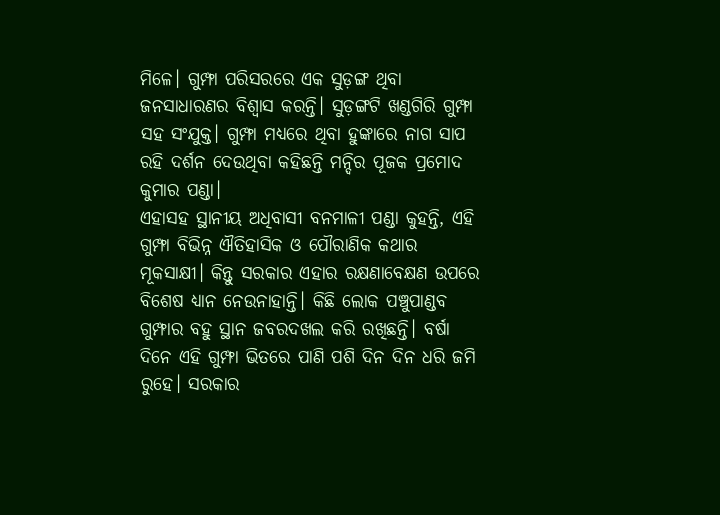ମିଳେ। ଗୁମ୍ଫା ପରିସରରେ ଏକ ସୁଡ଼ଙ୍ଗ ଥିବା ଜନସାଧାରଣର ବିଶ୍ୱାସ କରନ୍ତି। ସୁଡ଼ଙ୍ଗଟି ଖଣ୍ଡଗିରି ଗୁମ୍ଫା ସହ ସଂଯୁକ୍ତ। ଗୁମ୍ଫା ମଧ୍ୟରେ ଥିବା ହୁଙ୍କାରେ ନାଗ ସାପ ରହି ଦର୍ଶନ ଦେଉଥିବା କହିଛନ୍ତି ମନ୍ଦିର ପୂଜକ ପ୍ରମୋଦ କୁମାର ପଣ୍ଡା।
ଏହାସହ ସ୍ଥାନୀୟ ଅଧିବାସୀ ବନମାଳୀ ପଣ୍ଡା କୁହନ୍ତି, ଏହି ଗୁମ୍ଫା ବିଭିନ୍ନ ଐତିହାସିକ ଓ ପୌରାଣିକ କଥାର ମୂକସାକ୍ଷୀ। କିନ୍ତୁ ସରକାର ଏହାର ରକ୍ଷଣାବେକ୍ଷଣ ଉପରେ ବିଶେଷ ଧ୍ୟାନ ନେଉନାହାନ୍ତି। କିଛି ଲୋକ ପଞ୍ଚୁପାଣ୍ଡବ ଗୁମ୍ଫାର ବହୁ ସ୍ଥାନ ଜବରଦଖଲ କରି ରଖିଛନ୍ତି। ବର୍ଷା ଦିନେ ଏହି ଗୁମ୍ଫା ଭିତରେ ପାଣି ପଶି ଦିନ ଦିନ ଧରି ଜମି ରୁହେ। ସରକାର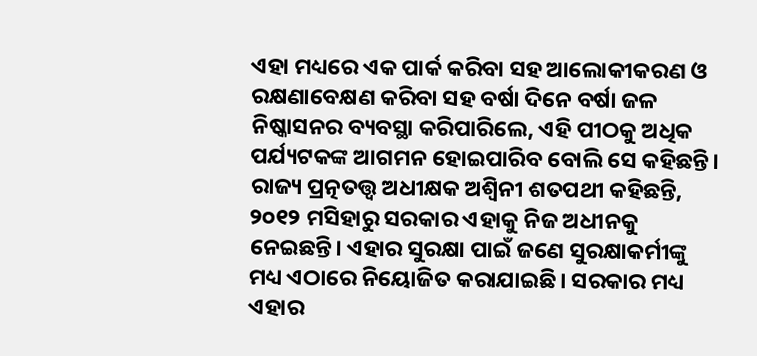ଏହା ମଧ୍ୟରେ ଏକ ପାର୍କ କରିବା ସହ ଆଲୋକୀକରଣ ଓ ରକ୍ଷଣାବେକ୍ଷଣ କରିବା ସହ ବର୍ଷା ଦିନେ ବର୍ଷା ଜଳ ନିଷ୍କାସନର ବ୍ୟବସ୍ଥା କରିପାରିଲେ, ଏହି ପୀଠକୁ ଅଧିକ ପର୍ଯ୍ୟଟକଙ୍କ ଆଗମନ ହୋଇପାରିବ ବୋଲି ସେ କହିଛନ୍ତି।
ରାଜ୍ୟ ପ୍ରତ୍ନତତ୍ତ୍ବ ଅଧୀକ୍ଷକ ଅଶ୍ୱିନୀ ଶତପଥୀ କହିଛନ୍ତି, ୨୦୧୨ ମସିହାରୁ ସରକାର ଏହାକୁ ନିଜ ଅଧୀନକୁ ନେଇଛନ୍ତି। ଏହାର ସୁରକ୍ଷା ପାଇଁ ଜଣେ ସୁରକ୍ଷାକର୍ମୀଙ୍କୁ ମଧ୍ୟ ଏଠାରେ ନିୟୋଜିତ କରାଯାଇଛି। ସରକାର ମଧ୍ୟ ଏହାର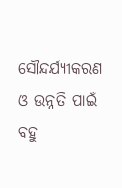ସୌନ୍ଦର୍ଯ୍ୟୀକରଣ ଓ ଉନ୍ନତି ପାଇଁ ବହୁ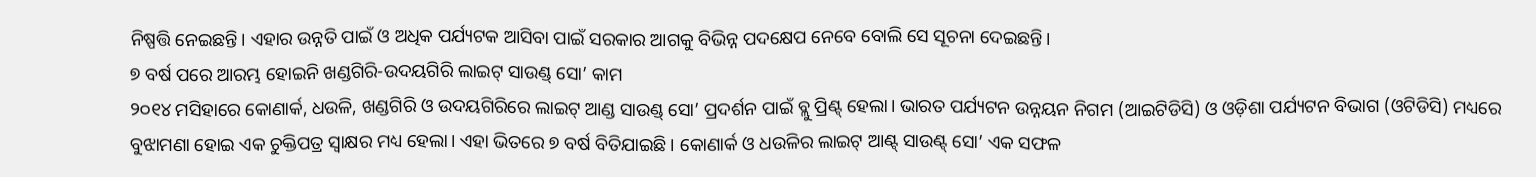ନିଷ୍ପତ୍ତି ନେଇଛନ୍ତି। ଏହାର ଉନ୍ନତି ପାଇଁ ଓ ଅଧିକ ପର୍ଯ୍ୟଟକ ଆସିବା ପାଇଁ ସରକାର ଆଗକୁ ବିଭିନ୍ନ ପଦକ୍ଷେପ ନେବେ ବୋଲି ସେ ସୂଚନା ଦେଇଛନ୍ତି।
୭ ବର୍ଷ ପରେ ଆରମ୍ଭ ହୋଇନି ଖଣ୍ଡଗିରି-ଉଦୟଗିରି ଲାଇଟ୍ ସାଉଣ୍ଡ୍ ସୋ’ କାମ
୨୦୧୪ ମସିହାରେ କୋଣାର୍କ, ଧଉଳି, ଖଣ୍ଡଗିରି ଓ ଉଦୟଗିରିରେ ଲାଇଟ୍ ଆଣ୍ଡ ସାଉଣ୍ଡ୍ ସୋ’ ପ୍ରଦର୍ଶନ ପାଇଁ ବ୍ଲୁ ପ୍ରିଣ୍ଟ୍ ହେଲା। ଭାରତ ପର୍ଯ୍ୟଟନ ଉନ୍ନୟନ ନିଗମ (ଆଇଟିଡିସି) ଓ ଓଡ଼ିଶା ପର୍ଯ୍ୟଟନ ବିଭାଗ (ଓଟିଡିସି) ମଧ୍ୟରେ ବୁଝାମଣା ହୋଇ ଏକ ଚୁକ୍ତିପତ୍ର ସ୍ୱାକ୍ଷର ମଧ୍ୟ ହେଲା। ଏହା ଭିତରେ ୭ ବର୍ଷ ବିତିଯାଇଛି। କୋଣାର୍କ ଓ ଧଉଳିର ଲାଇଟ୍ ଆଣ୍ଟ୍ ସାଉଣ୍ଟ୍ ସୋ’ ଏକ ସଫଳ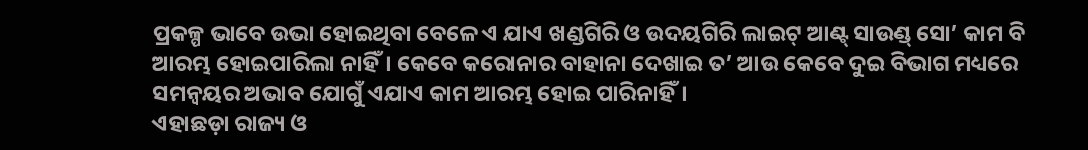ପ୍ରକଳ୍ପ ଭାବେ ଉଭା ହୋଇଥିବା ବେଳେ ଏ ଯାଏ ଖଣ୍ଡଗିରି ଓ ଉଦୟଗିରି ଲାଇଟ୍ ଆଣ୍ଟ୍ ସାଉଣ୍ଡ୍ ସୋ’ କାମ ବି ଆରମ୍ଭ ହୋଇପାରିଲା ନାହିଁ। କେବେ କରୋନାର ବାହାନା ଦେଖାଇ ତ’ ଆଉ କେବେ ଦୁଇ ବିଭାଗ ମଧ୍ୟରେ ସମନ୍ବୟର ଅଭାବ ଯୋଗୁଁ ଏଯାଏ କାମ ଆରମ୍ଭ ହୋଇ ପାରିନାହିଁ।
ଏହାଛଡ଼ା ରାଜ୍ୟ ଓ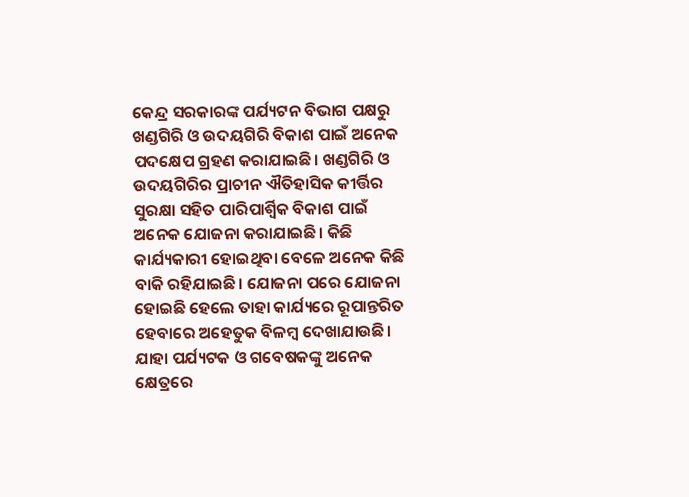କେନ୍ଦ୍ର ସରକାରଙ୍କ ପର୍ଯ୍ୟଟନ ବିଭାଗ ପକ୍ଷରୁ ଖଣ୍ଡଗିରି ଓ ଉଦୟଗିରି ବିକାଶ ପାଇଁ ଅନେକ ପଦକ୍ଷେପ ଗ୍ରହଣ କରାଯାଇଛି। ଖଣ୍ଡଗିରି ଓ ଉଦୟଗିରିର ପ୍ରାଚୀନ ଐତିହାସିକ କୀର୍ତ୍ତିର ସୁରକ୍ଷା ସହିତ ପାରିପାର୍ଶ୍ବିକ ବିକାଶ ପାଇଁ ଅନେକ ଯୋଜନା କରାଯାଇଛି। କିଛି କାର୍ଯ୍ୟକାରୀ ହୋଇଥିବା ବେଳେ ଅନେକ କିଛି ବାକି ରହିଯାଇଛି। ଯୋଜନା ପରେ ଯୋଜନା ହୋଇଛି ହେଲେ ତାହା କାର୍ଯ୍ୟରେ ରୂପାନ୍ତରିତ ହେବାରେ ଅହେତୁକ ବିଳମ୍ବ ଦେଖାଯାଉଛି। ଯାହା ପର୍ଯ୍ୟଟକ ଓ ଗବେଷକଙ୍କୁ ଅନେକ କ୍ଷେତ୍ରରେ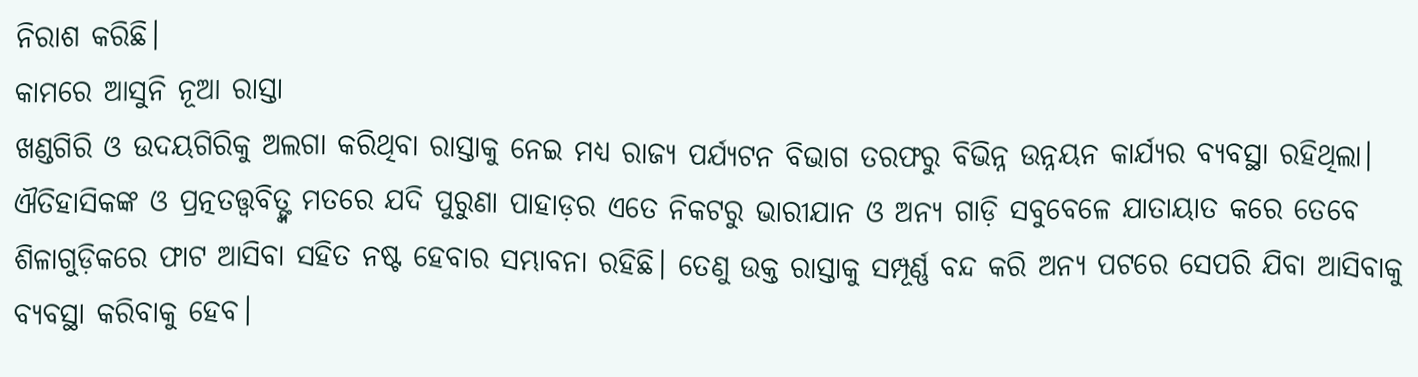ନିରାଶ କରିଛି।
କାମରେ ଆସୁନି ନୂଆ ରାସ୍ତା
ଖଣ୍ଡଗିରି ଓ ଉଦୟଗିରିକୁ ଅଲଗା କରିଥିବା ରାସ୍ତାକୁ ନେଇ ମଧ୍ୟ ରାଜ୍ୟ ପର୍ଯ୍ୟଟନ ବିଭାଗ ତରଫରୁ ବିଭିନ୍ନ ଉନ୍ନୟନ କାର୍ଯ୍ୟର ବ୍ୟବସ୍ଥା ରହିଥିଲା। ଐତିହାସିକଙ୍କ ଓ ପ୍ରତ୍ନତତ୍ତ୍ବବିତ୍ଙ୍କ ମତରେ ଯଦି ପୁରୁଣା ପାହାଡ଼ର ଏତେ ନିକଟରୁ ଭାରୀଯାନ ଓ ଅନ୍ୟ ଗାଡ଼ି ସବୁବେଳେ ଯାତାୟାତ କରେ ତେବେ ଶିଳାଗୁଡ଼ିକରେ ଫାଟ ଆସିବା ସହିତ ନଷ୍ଟ ହେବାର ସମ୍ଭାବନା ରହିଛି। ତେଣୁ ଉକ୍ତ ରାସ୍ତାକୁ ସମ୍ପୂର୍ଣ୍ଣ ବନ୍ଦ କରି ଅନ୍ୟ ପଟରେ ସେପରି ଯିବା ଆସିବାକୁ ବ୍ୟବସ୍ଥା କରିବାକୁ ହେବ।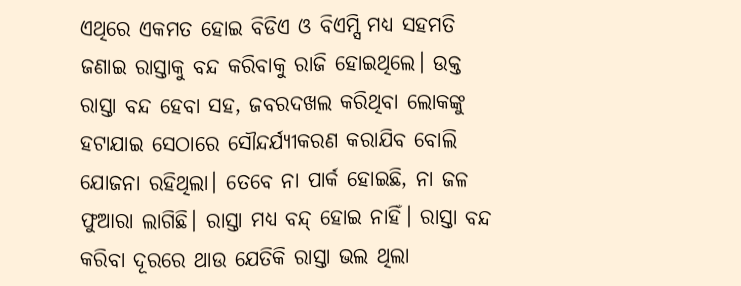ଏଥିରେ ଏକମତ ହୋଇ ବିଡିଏ ଓ ବିଏମ୍ସି ମଧ୍ୟ ସହମତି ଜଣାଇ ରାସ୍ତାକୁ ବନ୍ଦ କରିବାକୁ ରାଜି ହୋଇଥିଲେ। ଉକ୍ତ ରାସ୍ତା ବନ୍ଦ ହେବା ସହ, ଜବରଦଖଲ କରିଥିବା ଲୋକଙ୍କୁ ହଟାଯାଇ ସେଠାରେ ସୌନ୍ଦର୍ଯ୍ୟୀକରଣ କରାଯିବ ବୋଲି ଯୋଜନା ରହିଥିଲା। ତେବେ ନା ପାର୍କ ହୋଇଛି, ନା ଜଳ ଫୁଆରା ଲାଗିଛି। ରାସ୍ତା ମଧ୍ୟ ବନ୍ଦ୍ ହୋଇ ନାହିଁ। ରାସ୍ତା ବନ୍ଦ କରିବା ଦୂରରେ ଥାଉ ଯେତିକି ରାସ୍ତା ଭଲ ଥିଲା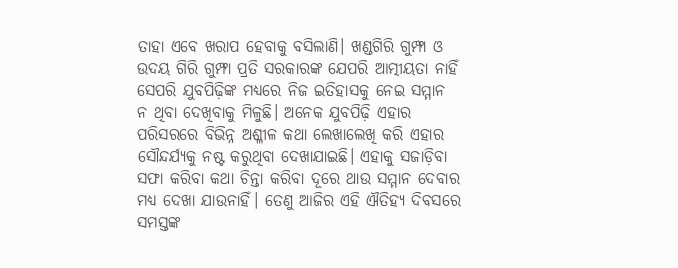ତାହା ଏବେ ଖରାପ ହେବାକୁ ବସିଲାଣି। ଖଣ୍ଡଗିରି ଗୁମ୍ଫା ଓ ଉଦୟ ଗିରି ଗୁମ୍ଫା ପ୍ରତି ସରକାରଙ୍କ ଯେପରି ଆତ୍ମୀୟତା ନାହିଁ ସେପରି ଯୁବପିଢ଼ିଙ୍କ ମଧ୍ୟରେ ନିଜ ଇତିହାସକୁ ନେଇ ସମ୍ମାନ ନ ଥିବା ଦେଖିବାକୁ ମିଳୁଛି। ଅନେକ ଯୁବପିଢ଼ି ଏହାର ପରିସରରେ ବିଭିନ୍ନ ଅଶ୍ଳୀଳ କଥା ଲେଖାଲେଖି କରି ଏହାର ସୌନ୍ଦର୍ଯ୍ୟକୁ ନଷ୍ଟ କରୁଥିବା ଦେଖାଯାଇଛି। ଏହାକୁ ସଜାଡ଼ିବା ସଫା କରିବା କଥା ଚିନ୍ତା କରିବା ଦୂରେ ଥାଉ ସମ୍ମାନ ଦେବାର ମଧ୍ୟ ଦେଖା ଯାଉନାହିଁ। ତେଣୁ ଆଜିର ଏହି ଐତିହ୍ୟ ଦିବସରେ ସମସ୍ତଙ୍କ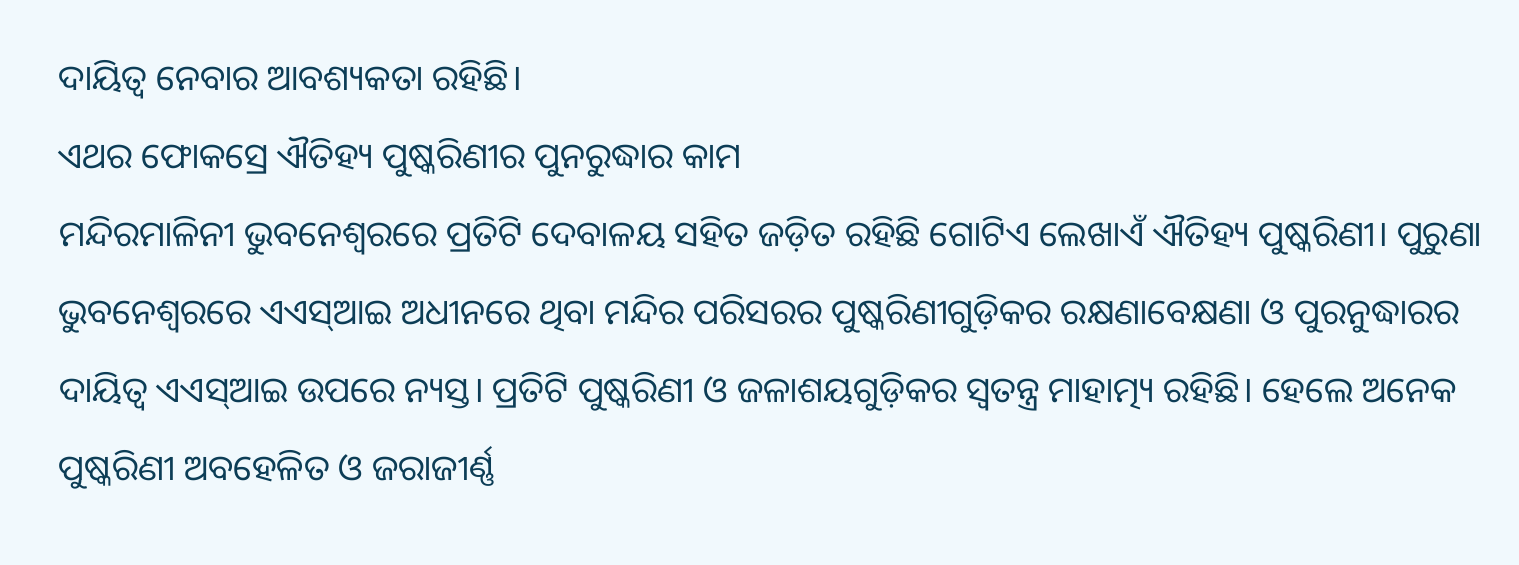ଦାୟିତ୍ବ ନେବାର ଆବଶ୍ୟକତା ରହିଛି।
ଏଥର ଫୋକସ୍ରେ ଐତିହ୍ୟ ପୁଷ୍କରିଣୀର ପୁନରୁଦ୍ଧାର କାମ
ମନ୍ଦିରମାଳିନୀ ଭୁବନେଶ୍ବରରେ ପ୍ରତିଟି ଦେବାଳୟ ସହିତ ଜଡ଼ିତ ରହିଛି ଗୋଟିଏ ଲେଖାଏଁ ଐତିହ୍ୟ ପୁଷ୍କରିଣୀ। ପୁରୁଣା ଭୁବନେଶ୍ବରରେ ଏଏସ୍ଆଇ ଅଧୀନରେ ଥିବା ମନ୍ଦିର ପରିସରର ପୁଷ୍କରିଣୀଗୁଡ଼ିକର ରକ୍ଷଣାବେକ୍ଷଣା ଓ ପୁରନୁଦ୍ଧାରର ଦାୟିତ୍ବ ଏଏସ୍ଆଇ ଉପରେ ନ୍ୟସ୍ତ। ପ୍ରତିଟି ପୁଷ୍କରିଣୀ ଓ ଜଳାଶୟଗୁଡ଼ିକର ସ୍ବତନ୍ତ୍ର ମାହାତ୍ମ୍ୟ ରହିଛି। ହେଲେ ଅନେକ ପୁଷ୍କରିଣୀ ଅବହେଳିତ ଓ ଜରାଜୀର୍ଣ୍ଣ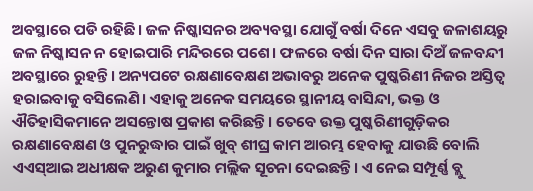ଅବସ୍ଥାରେ ପଡି ରହିଛି। ଜଳ ନିଷ୍କାସନର ଅବ୍ୟବସ୍ଥା ଯୋଗୁଁ ବର୍ଷା ଦିନେ ଏସବୁ ଜଳାଶୟରୁ ଜଳ ନିଷ୍କାସନ ନ ହୋଇପାରି ମନ୍ଦିରରେ ପଶେ। ଫଳରେ ବର୍ଷା ଦିନ ସାରା ଦିଅଁ ଜଳବନ୍ଦୀ ଅବସ୍ଥାରେ ରୁହନ୍ତି। ଅନ୍ୟପଟେ ରକ୍ଷଣାବେକ୍ଷଣ ଅଭାବରୁ ଅନେକ ପୁଷ୍କରିଣୀ ନିଜର ଅସ୍ତିତ୍ବ ହରାଇବାକୁ ବସିଲେଣି। ଏହାକୁ ଅନେକ ସମୟରେ ସ୍ଥାନୀୟ ବାସିନ୍ଦା, ଭକ୍ତ ଓ ଐତିହାସିକମାନେ ଅସନ୍ତୋଷ ପ୍ରକାଶ କରିଛନ୍ତି। ତେବେ ଉକ୍ତ ପୁଷ୍କରିଣୀଗୁଡ଼ିକର ରକ୍ଷଣାବେକ୍ଷଣ ଓ ପୁନରୁଦ୍ଧାର ପାଇଁ ଖୁବ୍ ଶୀଘ୍ର କାମ ଆରମ୍ଭ ହେବାକୁ ଯାଉଛି ବୋଲି ଏଏସ୍ଆଇ ଅଧୀକ୍ଷକ ଅରୁଣ କୁମାର ମଲ୍ଲିକ ସୂଚନା ଦେଇଛନ୍ତି। ଏ ନେଇ ସମ୍ପୂର୍ଣ୍ଣ ବ୍ଲୁ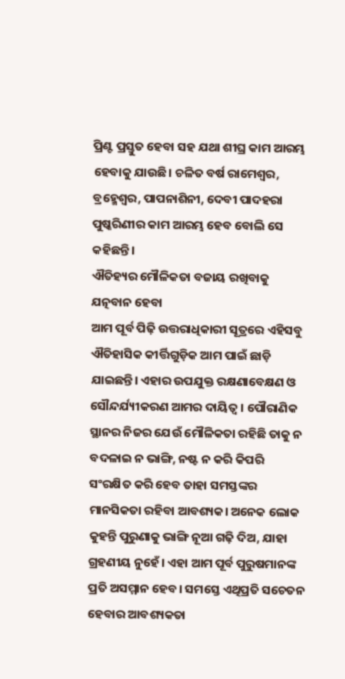ପ୍ରିଣ୍ଟ ପ୍ରସ୍ତୁତ ହେବା ସହ ଯଥା ଶୀଘ୍ର କାମ ଆରମ୍ଭ ହେବାକୁ ଯାଉଛି। ଚଳିତ ବର୍ଷ ରାମେଶ୍ବର, ବ୍ରହ୍ମେଶ୍ୱର, ପାପନାଶିନୀ, ଦେବୀ ପାଦହରା ପୁଷ୍କରିଣୀର କାମ ଆରମ୍ଭ ହେବ ବୋଲି ସେ କହିଛନ୍ତି।
ଐତିହ୍ୟର ମୌଳିକତା ବଜାୟ ରଖିବାକୁ ଯତ୍ନବାନ ହେବା
ଆମ ପୂର୍ବ ପିଢ଼ି ଉତ୍ତରାଧିକାରୀ ସୂତ୍ରରେ ଏହିସବୁ ଐତିହାସିକ କୀର୍ତ୍ତିଗୁଡ଼ିକ ଆମ ପାଇଁ ଛାଡ଼ି ଯାଇଛନ୍ତି। ଏହାର ଉପଯୁକ୍ତ ରକ୍ଷଣାବେକ୍ଷଣ ଓ ସୌନ୍ଦର୍ଯ୍ୟୀକରଣ ଆମର ଦାୟିତ୍ବ। ପୌରାଣିକ ସ୍ଥାନର ନିଜର ଯେଉଁ ମୌଳିକତା ରହିଛି ତାକୁ ନ ବଦଳାଇ ନ ଭାଙ୍ଗି, ନଷ୍ଟ ନ କରି କିପରି ସଂରକ୍ଷିତ କରି ହେବ ତାହା ସମସ୍ତଙ୍କର ମାନସିକତା ରହିବା ଆବଶ୍ୟକ। ଅନେକ ଲୋକ କୁହନ୍ତି ପୁରୁଣାକୁ ଭାଙ୍ଗି ନୂଆ ଗଢ଼ି ଦିଅ, ଯାହା ଗ୍ରହଣୀୟ ନୁହେଁ। ଏହା ଆମ ପୂର୍ବ ପୁରୁଷମାନଙ୍କ ପ୍ରତି ଅସମ୍ମାନ ହେବ। ସମସ୍ତେ ଏଥିପ୍ରତି ସଚେତନ ହେବାର ଆବଶ୍ୟକତା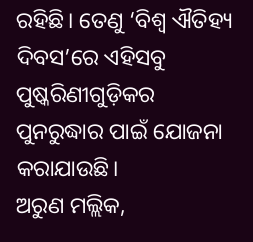ରହିଛି। ତେଣୁ ‘ବିଶ୍ବ ଐତିହ୍ୟ ଦିବସ’ରେ ଏହିସବୁ ପୁଷ୍କରିଣୀଗୁଡ଼ିକର ପୁନରୁଦ୍ଧାର ପାଇଁ ଯୋଜନା କରାଯାଉଛି।
ଅରୁଣ ମଲ୍ଲିକ,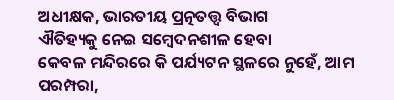ଅଧୀକ୍ଷକ, ଭାରତୀୟ ପ୍ରତ୍ନତତ୍ତ୍ବ ବିଭାଗ
ଐତିହ୍ୟକୁ ନେଇ ସମ୍ବେଦନଶୀଳ ହେବା
କେବଳ ମନ୍ଦିରରେ କି ପର୍ଯ୍ୟଟନ ସ୍ଥଳରେ ନୁହେଁ, ଆମ ପରମ୍ପରା,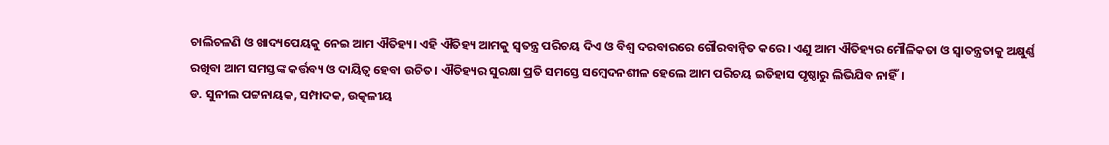ଚାଲିଚଳଣି ଓ ଖାଦ୍ୟପେୟକୁ ନେଇ ଆମ ଐତିହ୍ୟ। ଏହି ଐତିହ୍ୟ ଆମକୁ ସ୍ବତନ୍ତ୍ର ପରିଚୟ ଦିଏ ଓ ବିଶ୍ବ ଦରବାରରେ ଗୌରବାନ୍ବିତ କରେ। ଏଣୁ ଆମ ଐତିହ୍ୟର ମୌଳିକତା ଓ ସ୍ବାତନ୍ତ୍ରତାକୁ ଅକ୍ଷୁର୍ଣ୍ଣ ରଖିବା ଆମ ସମସ୍ତଙ୍କ କର୍ତ୍ତବ୍ୟ ଓ ଦାୟିତ୍ବ ହେବା ଉଚିତ। ଐତିହ୍ୟର ସୁରକ୍ଷା ପ୍ରତି ସମସ୍ତେ ସମ୍ବେଦନଶୀଳ ହେଲେ ଆମ ପରିଚୟ ଇତିହାସ ପୃଷ୍ଠାରୁ ଲିଭିଯିବ ନାହିଁ।
ଡ. ସୁନୀଲ ପଟ୍ଟନାୟକ, ସମ୍ପାଦକ, ଉତ୍କଳୀୟ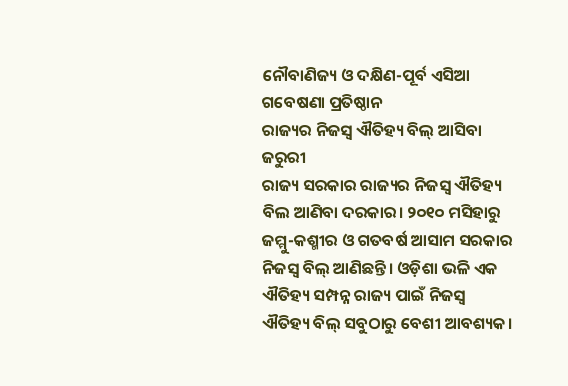ନୌବାଣିଜ୍ୟ ଓ ଦକ୍ଷିଣ-ପୂର୍ବ ଏସିଆ ଗବେଷଣା ପ୍ରତିଷ୍ଠାନ
ରାଜ୍ୟର ନିଜସ୍ବ ଐତିହ୍ୟ ବିଲ୍ ଆସିବା ଜରୁରୀ
ରାଜ୍ୟ ସରକାର ରାଜ୍ୟର ନିଜସ୍ୱ ଐତିହ୍ୟ ବିଲ ଆଣିବା ଦରକାର। ୨୦୧୦ ମସିହାରୁ ଜମ୍ମୁ-କଶ୍ମୀର ଓ ଗତବର୍ଷ ଆସାମ ସରକାର ନିଜସ୍ୱ ବିଲ୍ ଆଣିଛନ୍ତି। ଓଡ଼ିଶା ଭଳି ଏକ ଐତିହ୍ୟ ସମ୍ପନ୍ନ ରାଜ୍ୟ ପାଇଁ ନିଜସ୍ବ ଐତିହ୍ୟ ବିଲ୍ ସବୁଠାରୁ ବେଶୀ ଆବଶ୍ୟକ।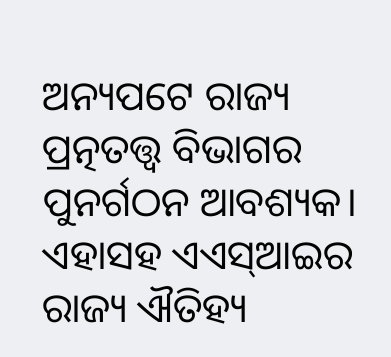ଅନ୍ୟପଟେ ରାଜ୍ୟ ପ୍ରତ୍ନତତ୍ତ୍ବ ବିଭାଗର ପୁନର୍ଗଠନ ଆବଶ୍ୟକ। ଏହାସହ ଏଏସ୍ଆଇର ରାଜ୍ୟ ଐତିହ୍ୟ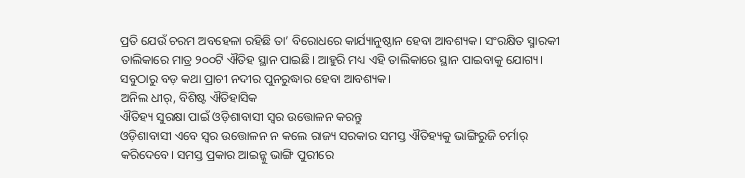ପ୍ରତି ଯେଉଁ ଚରମ ଅବହେଳା ରହିଛି ତା’ ବିରୋଧରେ କାର୍ଯ୍ୟାନୁଷ୍ଠାନ ହେବା ଆବଶ୍ୟକ। ସଂରକ୍ଷିତ ସ୍ମାରକୀ ତାଲିକାରେ ମାତ୍ର ୨୦୦ଟି ଐତିହ ସ୍ଥାନ ପାଇଛି। ଆହୁରି ମଧ୍ୟ ଏହି ତାଲିକାରେ ସ୍ଥାନ ପାଇବାକୁ ଯୋଗ୍ୟ। ସବୁଠାରୁ ବଡ଼ କଥା ପ୍ରାଚୀ ନଦୀର ପୁନରୁଦ୍ଧାର ହେବା ଆବଶ୍ୟକ।
ଅନିଲ ଧୀର୍, ବିଶିଷ୍ଟ ଐତିହାସିକ
ଐତିହ୍ୟ ସୁରକ୍ଷା ପାଇଁ ଓଡ଼ିଶାବାସୀ ସ୍ବର ଉତ୍ତୋଳନ କରନ୍ତୁ
ଓଡ଼ିଶାବାସୀ ଏବେ ସ୍ବର ଉତ୍ତୋଳନ ନ କଲେ ରାଜ୍ୟ ସରକାର ସମସ୍ତ ଐତିହ୍ୟକୁ ଭାଙ୍ଗିରୁଜି ଚର୍ମାର୍ କରିଦେବେ। ସମସ୍ତ ପ୍ରକାର ଆଇନ୍କୁ ଭାଙ୍ଗି ପୁରୀରେ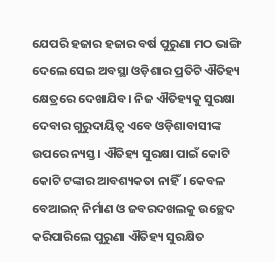ଯେପରି ହଜାର ହଜାର ବର୍ଷ ପୁରୁଣା ମଠ ଭାଙ୍ଗି ଦେଲେ ସେଇ ଅବସ୍ଥା ଓଡ଼ିଶାର ପ୍ରତିଟି ଐତିହ୍ୟ କ୍ଷେତ୍ରରେ ଦେଖାଯିବ। ନିଜ ଐତିହ୍ୟକୁ ସୁରକ୍ଷା ଦେବାର ଗୁରୁଦାୟିତ୍ବ ଏବେ ଓଡ଼ିଶାବାସୀଙ୍କ ଉପରେ ନ୍ୟସ୍ତ। ଐତିହ୍ୟ ସୁରକ୍ଷା ପାଇଁ କୋଟି କୋଟି ଟଙ୍କାର ଆବଶ୍ୟକତା ନାହିଁ। କେବଳ ବେଆଇନ୍ ନିର୍ମାଣ ଓ ଜବରଦଖଲକୁ ଉଚ୍ଛେଦ କରିପାରିଲେ ପୁରୁଣା ଐତିହ୍ୟ ସୁରକ୍ଷିତ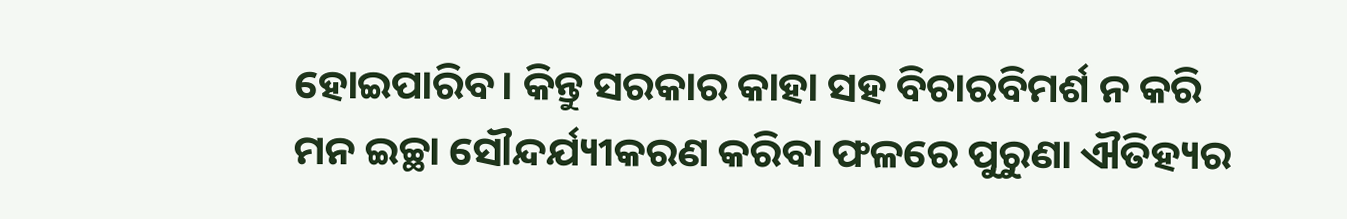ହୋଇପାରିବ। କିନ୍ତୁ ସରକାର କାହା ସହ ବିଚାରବିମର୍ଶ ନ କରି ମନ ଇଚ୍ଛା ସୌନ୍ଦର୍ଯ୍ୟୀକରଣ କରିବା ଫଳରେ ପୁରୁଣା ଐତିହ୍ୟର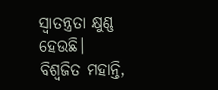ସ୍ବାତନ୍ତ୍ରତା କ୍ଷୁଣ୍ଣ ହେଉଛି।
ବିଶ୍ବଜିତ ମହାନ୍ତି,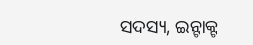ସଦସ୍ୟ, ଇନ୍ଟାକ୍ଟ